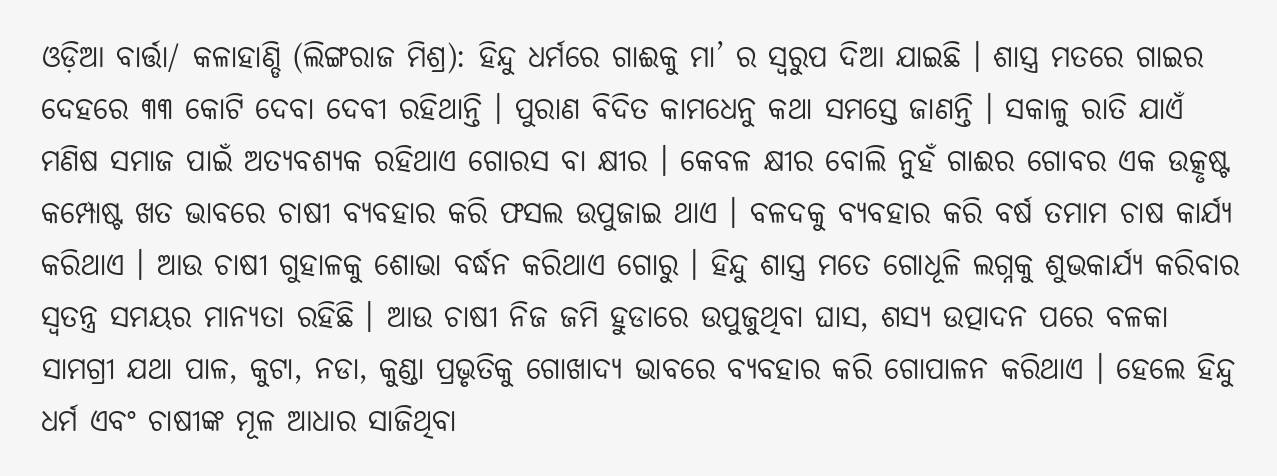ଓଡ଼ିଆ ବାର୍ତ୍ତା/ କଳାହାଣ୍ଡି (ଲିଙ୍ଗରାଜ ମିଶ୍ର): ହିନ୍ଦୁ ଧର୍ମରେ ଗାଈକୁ ମା’ ର ସ୍ୱରୁପ ଦିଆ ଯାଇଛି । ଶାସ୍ତ୍ର ମତରେ ଗାଇର ଦେହରେ ୩୩ କୋଟି ଦେବା ଦେବୀ ରହିଥାନ୍ତି । ପୁରାଣ ବିଦିତ କାମଧେନୁ କଥା ସମସ୍ତେ ଜାଣନ୍ତି । ସକାଳୁ ରାତି ଯାଏଁ ମଣିଷ ସମାଜ ପାଇଁ ଅତ୍ୟବଶ୍ୟକ ରହିଥାଏ ଗୋରସ ବା କ୍ଷୀର । କେବଳ କ୍ଷୀର ବୋଲି ନୁହଁ ଗାଈର ଗୋବର ଏକ ଉତ୍କୃଷ୍ଟ କମ୍ପୋଷ୍ଟ ଖତ ଭାବରେ ଚାଷୀ ବ୍ୟବହାର କରି ଫସଲ ଉପୁଜାଇ ଥାଏ । ବଳଦକୁ ବ୍ୟବହାର କରି ବର୍ଷ ତମାମ ଚାଷ କାର୍ଯ୍ୟ କରିଥାଏ । ଆଉ ଚାଷୀ ଗୁହାଳକୁ ଶୋଭା ବର୍ଦ୍ଧନ କରିଥାଏ ଗୋରୁ । ହିନ୍ଦୁ ଶାସ୍ତ୍ର ମତେ ଗୋଧୂଳି ଲଗ୍ନକୁ ଶୁଭକାର୍ଯ୍ୟ କରିବାର ସ୍ୱତନ୍ତ୍ର ସମୟର ମାନ୍ୟତା ରହିଛି । ଆଉ ଚାଷୀ ନିଜ ଜମି ହୁଡାରେ ଉପୁଜୁଥିବା ଘାସ, ଶସ୍ୟ ଉତ୍ପାଦନ ପରେ ବଳକା ସାମଗ୍ରୀ ଯଥା ପାଳ, କୁଟା, ନଡା, କୁଣ୍ଡା ପ୍ରଭୃତିକୁ ଗୋଖାଦ୍ୟ ଭାବରେ ବ୍ୟବହାର କରି ଗୋପାଳନ କରିଥାଏ । ହେଲେ ହିନ୍ଦୁ ଧର୍ମ ଏବଂ ଚାଷୀଙ୍କ ମୂଳ ଆଧାର ସାଜିଥିବା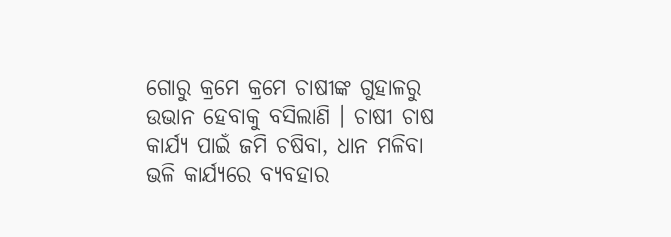ଗୋରୁ କ୍ରମେ କ୍ରମେ ଚାଷୀଙ୍କ ଗୁହାଳରୁ ଉଭାନ ହେବାକୁ ବସିଲାଣି । ଚାଷୀ ଚାଷ କାର୍ଯ୍ୟ ପାଇଁ ଜମି ଚଷିବା, ଧାନ ମଳିବା ଭଳି କାର୍ଯ୍ୟରେ ବ୍ୟବହାର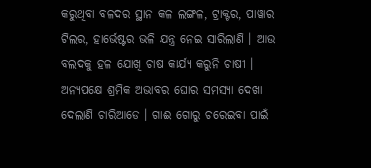କରୁଥିବା ବଳଦର ସ୍ଥାନ କଳ ଲଙ୍ଗଳ, ଟ୍ରାକ୍ଟର, ପାୱାର ଟିଲର, ହାର୍ଭେଷ୍ଟର ଭଳି ଯନ୍ତ୍ର ନେଇ ସାରିଲାଣି । ଆଉ ବଲଦକୁ ହଳ ଯୋଖି ଚାଷ କାର୍ଯ୍ୟ କରୁନି ଚାଷୀ । ଅନ୍ୟପକ୍ଷେ ଶ୍ରମିକ ଅଭାବର ଘୋର ସମସ୍ୟା ଦେଖା ଦେଲାଣି ଚାରିଆଡେ । ଗାଈ ଗୋରୁ ଚରେଇବା ପାଇଁ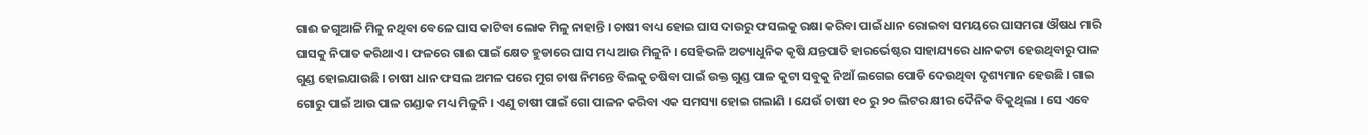ଗାଈ ଜଗୁଆଳି ମିଳୁ ନଥିବା ବେଳେ ଘାସ କାଟିବା ଲୋକ ମିଳୁ ନାହାନ୍ତି । ଚାଷୀ ବାଧ୍ୟ ହୋଇ ଘାସ ଦାଉରୁ ଫସଲକୁ ରକ୍ଷା କରିବା ପାଇଁ ଧାନ ରୋଇବା ସମୟରେ ଘାସମରା ଔଷଧ ମାରି ଘାସକୁ ନିପାତ କରିଥାଏ । ଫଳରେ ଗାଈ ପାଇଁ କ୍ଷେତ ହୁଡାରେ ଘାସ ମଧ୍ୟ ଆଉ ମିଳୁନି । ସେହିଭଳି ଅତ୍ୟାଧୁନିକ କୃଷି ଯନ୍ତପାତି ହାରର୍ଭେଷ୍ଟର ସାହାଯ୍ୟରେ ଧାନକଟା ହେଉଥିବାରୁ ପାଳ ଗୁଣ୍ଡ ହୋଇଯାଉଛି । ଚାଷୀ ଧାନ ଫସଲ ଅମଳ ପରେ ମୁଗ ଚାଷ ନିମନ୍ତେ ବିଲକୁ ଚଷିବା ପାଇଁ ଉକ୍ତ ଗୁଣ୍ଡ ପାଳ କୁଟା ସବୁକୁ ନିଆଁ ଲଗେଇ ପୋଡି ଦେଉଥିବା ଦୃଶ୍ୟମାନ ହେଉଛି । ଗାଇ ଗୋରୁ ପାଇଁ ଆଉ ପାଳ ଗଣ୍ଡାକ ମଧ୍ୟ ମିଳୁନି । ଏଣୁ ଚାଷୀ ପାଇଁ ଗୋ ପାଳନ କରିବା ଏକ ସମସ୍ୟା ହୋଇ ଗଲାଣି । ଯେଉଁ ଚାଷୀ ୧୦ ରୁ ୨୦ ଲିଟର କ୍ଷୀର ଦୈନିକ ବିକୁଥିଲା । ସେ ଏବେ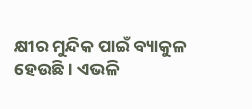କ୍ଷୀର ମୁନ୍ଦିକ ପାଇଁ ବ୍ୟାକୁଳ ହେଉଛି । ଏଭଳି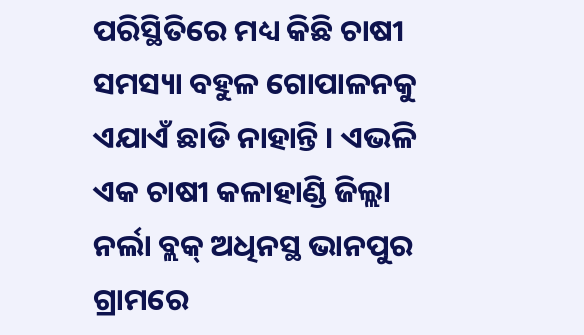ପରିସ୍ଥିତିରେ ମଧ୍ୟ କିଛି ଚାଷୀ ସମସ୍ୟା ବହୁଳ ଗୋପାଳନକୁ ଏଯାଏଁ ଛାଡି ନାହାନ୍ତି । ଏଭଳି ଏକ ଚାଷୀ କଳାହାଣ୍ଡି ଜିଲ୍ଲା ନର୍ଲା ବ୍ଲକ୍ ଅଧିନସ୍ଥ ଭାନପୁର ଗ୍ରାମରେ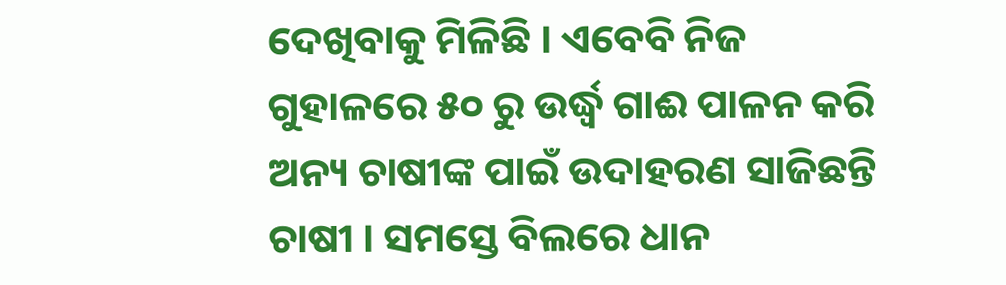ଦେଖିବାକୁ ମିଳିଛି । ଏବେବି ନିଜ ଗୁହାଳରେ ୫୦ ରୁ ଉର୍ଦ୍ଧ୍ୱ ଗାଈ ପାଳନ କରି ଅନ୍ୟ ଚାଷୀଙ୍କ ପାଇଁ ଉଦାହରଣ ସାଜିଛନ୍ତି ଚାଷୀ । ସମସ୍ତେ ବିଲରେ ଧାନ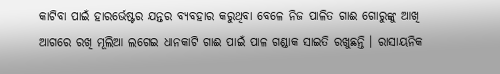କାଟିବା ପାଇଁ ହାରର୍ଭେଷ୍ଟର ଯନ୍ତର ବ୍ୟବହାର କରୁଥିବା ବେଳେ ନିଜ ପାଳିତ ଗାଈ ଗୋରୁଙ୍କୁ ଆଖି ଆଗରେ ରଖି ମୂଲିଆ ଲଗେଇ ଧାନକାଟି ଗାଈ ପାଇଁ ପାଳ ଗଣ୍ଡାକ ସାଇତି ରଖୁଛନ୍ତି । ରାସାୟନିକ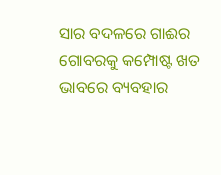ସାର ବଦଳରେ ଗାଈର ଗୋବରକୁ କମ୍ପୋଷ୍ଟ ଖତ ଭାବରେ ବ୍ୟବହାର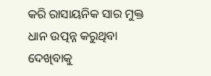କରି ରାସାୟନିକ ସାର ମୁକ୍ତ ଧାନ ଉତ୍ପନ୍ନ କରୁଥିବା ଦେଖିବାକୁ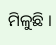ମିଳୁଛି ।